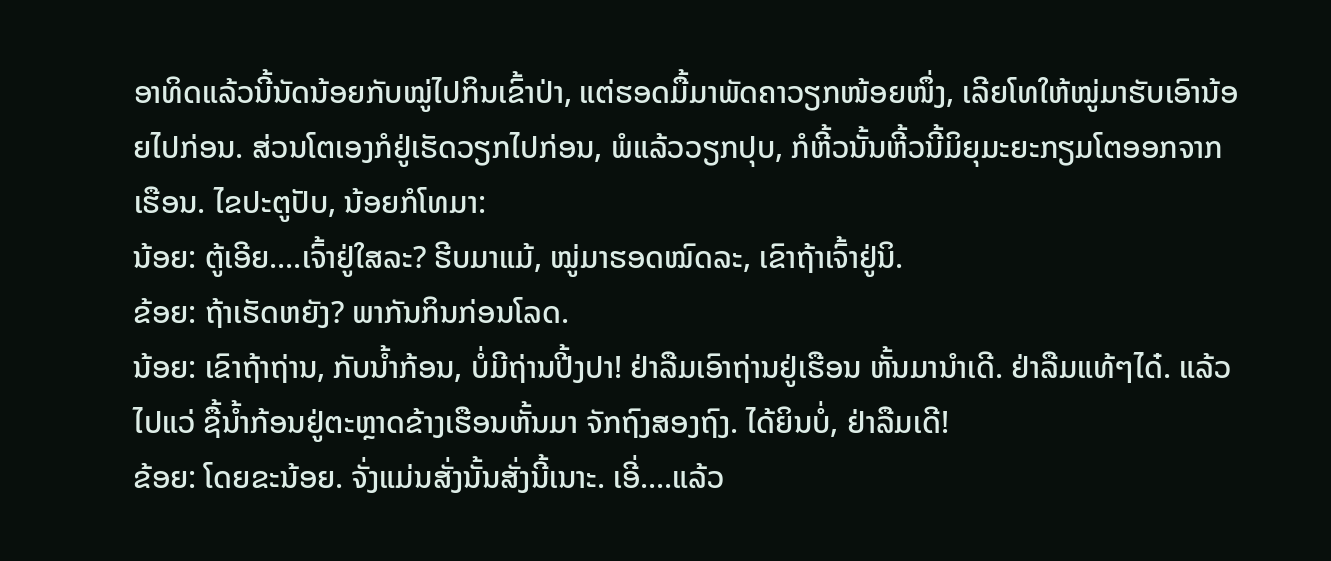ອາທິດແລ້ວນີ້ນັດນ້ອຍກັບໝູ່ໄປກິນເຂົ້າປ່າ, ແຕ່ຮອດມື້ມາພັດຄາວຽກໜ້ອຍໜຶ່ງ, ເລີຍໂທໃຫ້ໝູ່ມາຮັບເອົານ້ອຍໄປກ່ອນ. ສ່ວນໂຕເອງກໍຢູ່ເຮັດວຽກໄປກ່ອນ, ພໍແລ້ວວຽກປຸບ, ກໍຫີ້ວນັ້ນຫີ້ວນີ້ມິຍຸມະຍະກຽມໂຕອອກຈາກເຮືອນ. ໄຂປະຕູປັບ, ນ້ອຍກໍໂທມາ:
ນ້ອຍ: ຕູ້ເອີຍ....ເຈົ້າຢູ່ໃສລະ? ຮີບມາແມ້, ໝູ່ມາຮອດໝົດລະ, ເຂົາຖ້າເຈົ້າຢູ່ນິ.
ຂ້ອຍ: ຖ້າເຮັດຫຍັງ? ພາກັນກິນກ່ອນໂລດ.
ນ້ອຍ: ເຂົາຖ້າຖ່ານ, ກັບນໍ້າກ້ອນ, ບໍ່ມີຖ່ານປີ້ງປາ! ຢ່າລືມເອົາຖ່ານຢູ່ເຮືອນ ຫັ້ນມານໍາເດີ. ຢ່າລືມແທ້ໆໄດ໋. ແລ້ວໄປແວ່ ຊື້ນໍ້າກ້ອນຢູ່ຕະຫຼາດຂ້າງເຮືອນຫັ້ນມາ ຈັກຖົງສອງຖົງ. ໄດ້ຍິນບໍ່, ຢ່າລືມເດີ!
ຂ້ອຍ: ໂດຍຂະນ້ອຍ. ຈັ່ງແມ່ນສັ່ງນັ້ນສັ່ງນີ້ເນາະ. ເອີ່....ແລ້ວ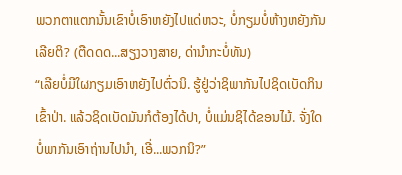ພວກຕາແຕກນັ້ນເຂົາບໍ່ເອົາຫຍັງໄປແດ່ຫວະ, ບໍ່ກຽມບໍ່ຫ້າງຫຍັງກັນເລີຍຕິ? (ຕືດດດ...ສຽງວາງສາຍ, ດ່ານໍາກະບໍ່ທັນ)
“ເລີຍບໍ່ມີໃຜກຽມເອົາຫຍັງໄປຕົ່ວນິ. ຮູ້ຢູ່ວ່າຊິພາກັນໄປຊິດເບັດກິນເຂົ້າປ່າ. ແລ້ວຊິດເບັດມັນກໍຕ້ອງໄດ້ປາ, ບໍ່ແມ່ນຊິໄດ້ຂອນໄມ້. ຈັ່ງໃດບໍ່ພາກັນເອົາຖ່ານໄປນໍາ, ເອີ່...ພວກນິ?”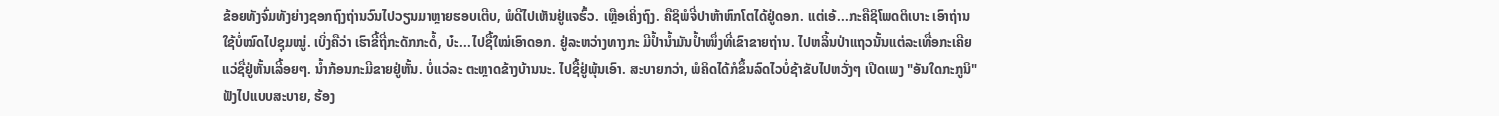ຂ້ອຍທັງຈົ່ມທັງຍ່າງຊອກຖົງຖ່ານວົນໄປວຽນມາຫຼາຍຮອບເຕີບ, ພໍດີໄປເຫັນຢູ່ແຈຮົ້ວ. ເຫຼືອເຄິ່ງຖົງ. ຄືຊິພໍຈີ່ປາຫ້າຫົກໂຕໄດ້ຢູ່ດອກ. ແຕ່ເອ້...ກະຄືຊິໂພດຕິເບາະ ເອົາຖ່ານໃຊ້ບໍ່ໝົດໄປຊຸມໝູ່. ເບິ່ງຄືວ່າ ເຮົາຂີ້ຖີ່ກະດັກກະດໍ້, ບ໋ະ...ໄປຊື້ໃໝ່ເອົາດອກ. ຢູ່ລະຫວ່າງທາງກະ ມີປໍ້ານໍ້າມັນປໍ້າໜຶ່ງທີ່ເຂົາຂາຍຖ່ານ. ໄປຫລິ້ນປ່າແຖວນັ້ນແຕ່ລະເທື່ອກະເຄີຍ ແວ່ຊື່ຢູ່ຫັ້ນເລີ້ອຍໆ. ນໍ້າກ້ອນກະມີຂາຍຢູ່ຫັ້ນ. ບໍ່ແວ່ລະ ຕະຫຼາດຂ້າງບ້ານນະ. ໄປຊື້ຢູ່ພຸ້ນເອົາ. ສະບາຍກວ່າ, ພໍຄິດໄດ້ກໍຂຶ້ນລົດໄວບໍ່ຊ້າຂັບໄປຫວັ່ງໆ ເປີດເພງ "ອັນໃດກະກູນິ" ຟັງໄປແບບສະບາຍ, ຮ້ອງ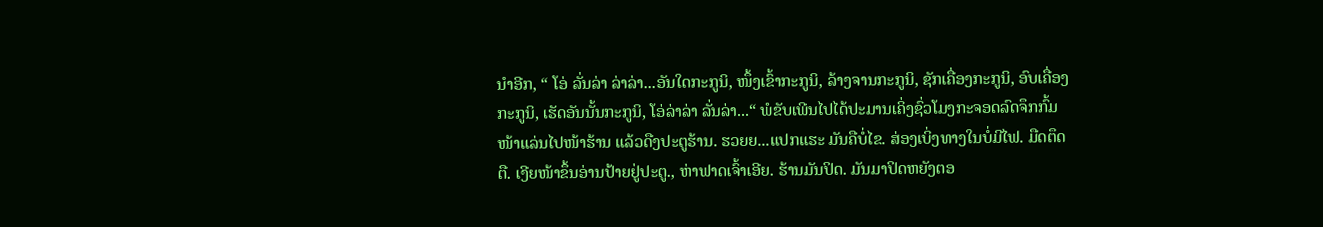ນໍາອີກ, “ ໂອ່ ລັ່ນລ່າ ລ່າລ່າ...ອັນໃດກະກູນິ, ໜຶ້ງເຂົ້າກະກູນິ, ລ້າງຈານກະກູນິ, ຊັກເຄື່ອງກະກູນິ, ອົບເຄື່ອງກະກູນິ, ເຮັດອັນນັ້ນກະກູນິ, ໂອ່ລ່າລ່າ ລັ່ນລ່າ...“ ພໍຂັບເພີນໄປໄດ້ປະມານເຄິ່ງຊົ່ວໂມງກະຈອດລົດຈຶກກົ້ມໜ້າແລ່ນໄປໜ້າຮ້ານ ແລ້ວດືງປະຕູຮ້ານ. ຮວຍຍ...ແປກແຮະ ມັນຄືບໍ່ໄຂ. ສ່ອງເບິ່ງທາງໃນບໍ່ມີໄຟ. ມືດຕຶດຕື. ເງີຍໜ້າຂຶ້ນອ່ານປ້າຍຢູ່ປະຕູ., ຫ່າຟາດເຈົ້າເອີຍ. ຮ້ານມັນປິດ. ມັນມາປິດຫຍັງຕອ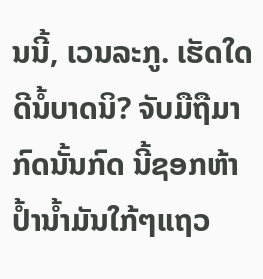ນນີ້, ເວນລະກູ. ເຮັດໃດດີນໍ້ບາດນິ? ຈັບມືຖືມາກົດນັ້ນກົດ ນີ້ຊອກຫ້າປໍ້ານໍ້າມັນໃກ້ໆແຖວ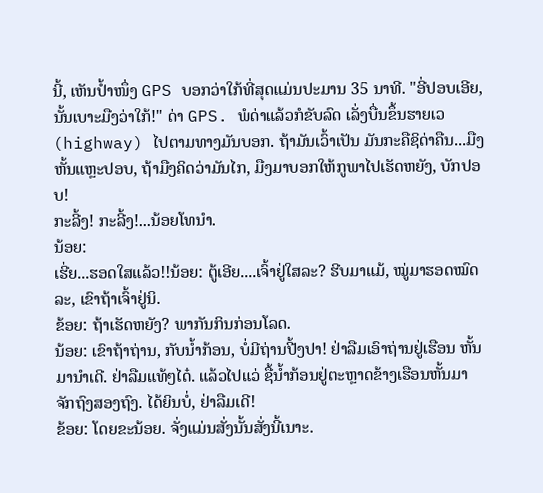ນີ້, ເຫັນປໍ້າໜຶ່ງ GPS ບອກວ່າໃກ້ທີ່ສຸດແມ່ນປະມານ 35 ນາທີ. "ອີ່ປອບເອີຍ, ນັ້ນເບາະມືງວ່າໃກ້!" ດ່າ GPS. ພໍດ່າແລ້ວກໍຂັບລົດ ເລັ່ງບື່ນຂຶ້ນຮາຍເວ (highway) ໄປຕາມທາງມັນບອກ. ຖ້າມັນເວົ້າເປັນ ມັນກະຄືຊິດ່າຄືນ...ມືງຫັ້ນແຫຼະປອບ, ຖ້າມືງຄິດວ່າມັນໄກ, ມືງມາບອກໃຫ້ກູພາໄປເຮັດຫຍັງ, ບັກປອບ!
ກະລີ້ງ! ກະລີ້ງ!...ນ້ອຍໂທນໍາ.
ນ້ອຍ:
ເຮີ່ຍ...ຮອດໃສແລ້ວ!!ນ້ອຍ: ຕູ້ເອີຍ....ເຈົ້າຢູ່ໃສລະ? ຮີບມາແມ້, ໝູ່ມາຮອດໝົດລະ, ເຂົາຖ້າເຈົ້າຢູ່ນິ.
ຂ້ອຍ: ຖ້າເຮັດຫຍັງ? ພາກັນກິນກ່ອນໂລດ.
ນ້ອຍ: ເຂົາຖ້າຖ່ານ, ກັບນໍ້າກ້ອນ, ບໍ່ມີຖ່ານປີ້ງປາ! ຢ່າລືມເອົາຖ່ານຢູ່ເຮືອນ ຫັ້ນມານໍາເດີ. ຢ່າລືມແທ້ໆໄດ໋. ແລ້ວໄປແວ່ ຊື້ນໍ້າກ້ອນຢູ່ຕະຫຼາດຂ້າງເຮືອນຫັ້ນມາ ຈັກຖົງສອງຖົງ. ໄດ້ຍິນບໍ່, ຢ່າລືມເດີ!
ຂ້ອຍ: ໂດຍຂະນ້ອຍ. ຈັ່ງແມ່ນສັ່ງນັ້ນສັ່ງນີ້ເນາະ.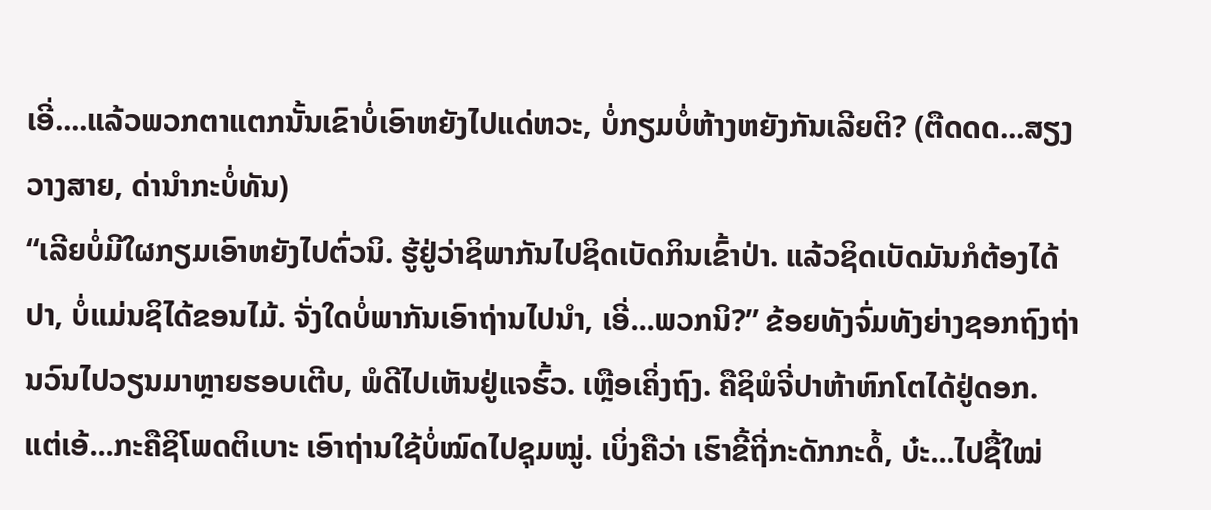ເອີ່....ແລ້ວພວກຕາແຕກນັ້ນເຂົາບໍ່ເອົາຫຍັງໄປແດ່ຫວະ, ບໍ່ກຽມບໍ່ຫ້າງຫຍັງກັນເລີຍຕິ? (ຕືດດດ...ສຽງວາງສາຍ, ດ່ານໍາກະບໍ່ທັນ)
“ເລີຍບໍ່ມີໃຜກຽມເອົາຫຍັງໄປຕົ່ວນິ. ຮູ້ຢູ່ວ່າຊິພາກັນໄປຊິດເບັດກິນເຂົ້າປ່າ. ແລ້ວຊິດເບັດມັນກໍຕ້ອງໄດ້ປາ, ບໍ່ແມ່ນຊິໄດ້ຂອນໄມ້. ຈັ່ງໃດບໍ່ພາກັນເອົາຖ່ານໄປນໍາ, ເອີ່...ພວກນິ?” ຂ້ອຍທັງຈົ່ມທັງຍ່າງຊອກຖົງຖ່ານວົນໄປວຽນມາຫຼາຍຮອບເຕີບ, ພໍດີໄປເຫັນຢູ່ແຈຮົ້ວ. ເຫຼືອເຄິ່ງຖົງ. ຄືຊິພໍຈີ່ປາຫ້າຫົກໂຕໄດ້ຢູ່ດອກ. ແຕ່ເອ້...ກະຄືຊິໂພດຕິເບາະ ເອົາຖ່ານໃຊ້ບໍ່ໝົດໄປຊຸມໝູ່. ເບິ່ງຄືວ່າ ເຮົາຂີ້ຖີ່ກະດັກກະດໍ້, ບ໋ະ...ໄປຊື້ໃໝ່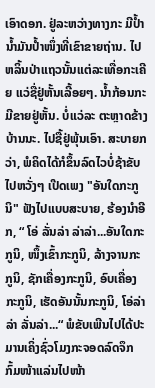ເອົາດອກ. ຢູ່ລະຫວ່າງທາງກະ ມີປໍ້ານໍ້າມັນປໍ້າໜຶ່ງທີ່ເຂົາຂາຍຖ່ານ. ໄປຫລິ້ນປ່າແຖວນັ້ນແຕ່ລະເທື່ອກະເຄີຍ ແວ່ຊື່ຢູ່ຫັ້ນເລີ້ອຍໆ. ນໍ້າກ້ອນກະມີຂາຍຢູ່ຫັ້ນ. ບໍ່ແວ່ລະ ຕະຫຼາດຂ້າງບ້ານນະ. ໄປຊື້ຢູ່ພຸ້ນເອົາ. ສະບາຍກວ່າ, ພໍຄິດໄດ້ກໍຂຶ້ນລົດໄວບໍ່ຊ້າຂັບໄປຫວັ່ງໆ ເປີດເພງ "ອັນໃດກະກູນິ" ຟັງໄປແບບສະບາຍ, ຮ້ອງນໍາອີກ, “ ໂອ່ ລັ່ນລ່າ ລ່າລ່າ...ອັນໃດກະກູນິ, ໜຶ້ງເຂົ້າກະກູນິ, ລ້າງຈານກະກູນິ, ຊັກເຄື່ອງກະກູນິ, ອົບເຄື່ອງກະກູນິ, ເຮັດອັນນັ້ນກະກູນິ, ໂອ່ລ່າລ່າ ລັ່ນລ່າ...“ ພໍຂັບເພີນໄປໄດ້ປະມານເຄິ່ງຊົ່ວໂມງກະຈອດລົດຈຶກກົ້ມໜ້າແລ່ນໄປໜ້າ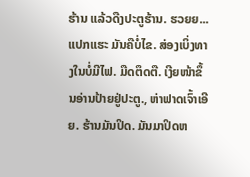ຮ້ານ ແລ້ວດືງປະຕູຮ້ານ. ຮວຍຍ...ແປກແຮະ ມັນຄືບໍ່ໄຂ. ສ່ອງເບິ່ງທາງໃນບໍ່ມີໄຟ. ມືດຕຶດຕື. ເງີຍໜ້າຂຶ້ນອ່ານປ້າຍຢູ່ປະຕູ., ຫ່າຟາດເຈົ້າເອີຍ. ຮ້ານມັນປິດ. ມັນມາປິດຫ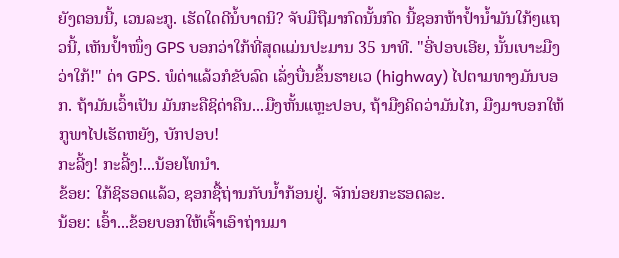ຍັງຕອນນີ້, ເວນລະກູ. ເຮັດໃດດີນໍ້ບາດນິ? ຈັບມືຖືມາກົດນັ້ນກົດ ນີ້ຊອກຫ້າປໍ້ານໍ້າມັນໃກ້ໆແຖວນີ້, ເຫັນປໍ້າໜຶ່ງ GPS ບອກວ່າໃກ້ທີ່ສຸດແມ່ນປະມານ 35 ນາທີ. "ອີ່ປອບເອີຍ, ນັ້ນເບາະມືງວ່າໃກ້!" ດ່າ GPS. ພໍດ່າແລ້ວກໍຂັບລົດ ເລັ່ງບື່ນຂຶ້ນຮາຍເວ (highway) ໄປຕາມທາງມັນບອກ. ຖ້າມັນເວົ້າເປັນ ມັນກະຄືຊິດ່າຄືນ...ມືງຫັ້ນແຫຼະປອບ, ຖ້າມືງຄິດວ່າມັນໄກ, ມືງມາບອກໃຫ້ກູພາໄປເຮັດຫຍັງ, ບັກປອບ!
ກະລີ້ງ! ກະລີ້ງ!...ນ້ອຍໂທນໍາ.
ຂ້ອຍ: ໃກ້ຊິຮອດແລ້ວ, ຊອກຊື້ຖ່ານກັບນໍ້າກ້ອນຢູ່. ຈັກນ່ອຍກະຮອດລະ.
ນ້ອຍ: ເອົ້າ...ຂ້ອຍບອກໃຫ້ເຈົ້າເອົາຖ່ານມາ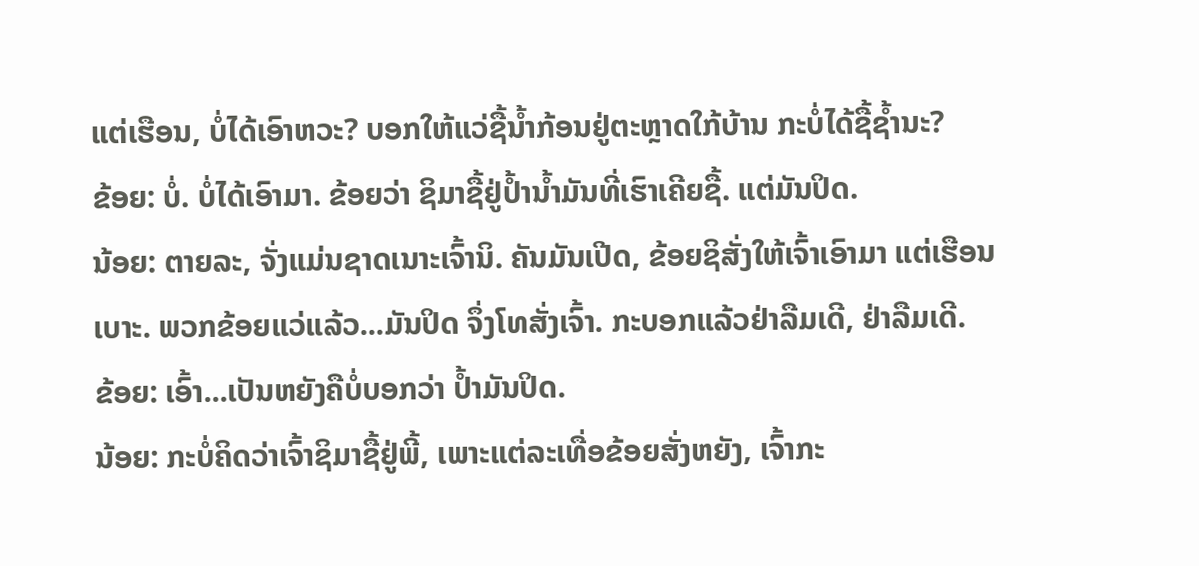ແຕ່ເຮືອນ, ບໍ່ໄດ້ເອົາຫວະ? ບອກໃຫ້ແວ່ຊື້ນໍ້າກ້ອນຢູ່ຕະຫຼາດໃກ້ບ້ານ ກະບໍ່ໄດ້ຊື້ຊໍ້ານະ?
ຂ້ອຍ: ບໍ່. ບໍ່ໄດ້ເອົາມາ. ຂ້ອຍວ່າ ຊິມາຊື້ຢູ່ປໍ້ານໍ້າມັນທີ່ເຮົາເຄີຍຊື້. ແຕ່ມັນປິດ.
ນ້ອຍ: ຕາຍລະ, ຈັ່ງແມ່ນຊາດເນາະເຈົ້ານິ. ຄັນມັນເປີດ, ຂ້ອຍຊິສັ່ງໃຫ້ເຈົ້າເອົາມາ ແຕ່ເຮືອນເບາະ. ພວກຂ້ອຍແວ່ແລ້ວ...ມັນປິດ ຈຶ່ງໂທສັ່ງເຈົ້າ. ກະບອກແລ້ວຢ່າລືມເດີ, ຢ່າລືມເດີ.
ຂ້ອຍ: ເອົ້າ...ເປັນຫຍັງຄືບໍ່ບອກວ່າ ປໍ້າມັນປິດ.
ນ້ອຍ: ກະບໍ່ຄິດວ່າເຈົ້າຊິມາຊື້ຢູ່ພີ້, ເພາະແຕ່ລະເທື່ອຂ້ອຍສັ່ງຫຍັງ, ເຈົ້າກະ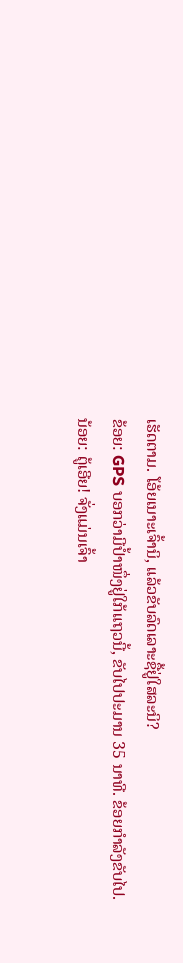ເຮັດຕາມ. ໂອ້ຍເນາະເຈົ້ານິ, ແລ້ວຂັບລົດເລາະຊື້ຢູ່ໃສລະນິ?
ຂ້ອຍ: GPS ບອກວ່າມີປໍ້າໜຶ່ງຢູ່ໃກ້ແຖວນີ້, ຂັບໄປປະມານ 35 ນາທີ. ຂ້ອຍກໍາລັງຂັບໄປ.
ນ້ອຍ: ຕູ້ເອີຍ! ຈັ່ງແມ່ນເຈົ້າ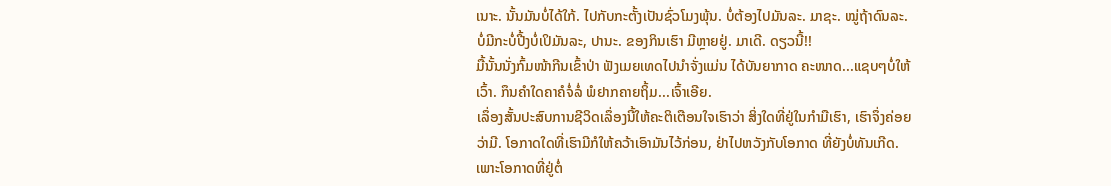ເນາະ. ນັ້ນມັນບໍ່ໄດ້ໃກ້. ໄປກັບກະຕັ້ງເປັນຊົ່ວໂມງພຸ້ນ. ບໍ່ຕ້ອງໄປມັນລະ. ມາຊະ. ໝູ່ຖ້າດົນລະ. ບໍ່ມີກະບໍ່ປີ້ງບໍ່ເປິມັນລະ, ປານະ. ຂອງກິນເຮົາ ມີຫຼາຍຢູ່. ມາເດີ. ດຽວນີ້!!
ມື້ນັ້ນນັ່ງກົ້ມໜ້າກີນເຂົ້າປ່າ ຟັງເມຍເທດໄປນໍາຈັ່ງແມ່ນ ໄດ້ບັນຍາກາດ ຄະໜາດ...ແຊບໆບໍ່ໃຫ້ເວົ້າ. ກຶນຄໍາໃດຄາຄໍຈໍ່ລໍ່ ພໍຢາກຄາຍຖິ້ມ...ເຈົ້າເອີຍ.
ເລຶ່ອງສັ້ນປະສົບການຊີວິດເລຶ່ອງນີ້ໃຫ້ຄະຕິເຕືອນໃຈເຮົາວ່າ ສິ່ງໃດທີ່ຢູ່ໃນກໍາມືເຮົາ, ເຮົາຈຶ່ງຄ່ອຍວ່າມີ. ໂອກາດໃດທີ່ເຮົາມີກໍໃຫ້ຄວ້າເອົາມັນໄວ້ກ່ອນ, ຢ່າໄປຫວັງກັບໂອກາດ ທີ່ຍັງບໍ່ທັນເກີດ. ເພາະໂອກາດທີ່ຢູ່ຕໍ່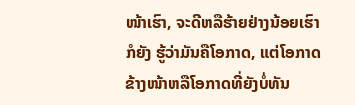ໜ້າເຮົາ, ຈະດີຫລືຮ້າຍຢ່າງນ້ອຍເຮົາກໍຍັງ ຮູ້ວ່າມັນຄືໂອກາດ, ແຕ່ໂອກາດຂ້າງໜ້າຫລືໂອກາດທີ່ຍັງບໍ່ທັນ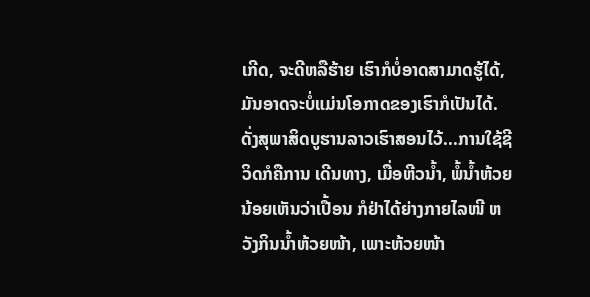ເກີດ, ຈະດີຫລືຮ້າຍ ເຮົາກໍບໍ່ອາດສາມາດຮູ້ໄດ້, ມັນອາດຈະບໍ່ແມ່ນໂອກາດຂອງເຮົາກໍເປັນໄດ້. ດັ່ງສຸພາສິດບູຮານລາວເຮົາສອນໄວ້...ການໃຊ້ຊີວິດກໍຄືການ ເດີນທາງ, ເມື່ອຫີວນໍ້າ, ພໍ້ນໍ້າຫ້ວຍນ້ອຍເຫັນວ່າເປື້ອນ ກໍຢ່າໄດ້ຍ່າງກາຍໄລໜີ ຫວັງກິນນໍ້າຫ້ວຍໜ້າ, ເພາະຫ້ວຍໜ້າ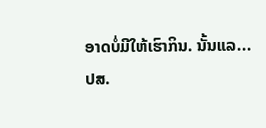ອາດບໍ່ມີໃຫ້ເຮົາກິນ. ນັ້ນແລ...
ປສ.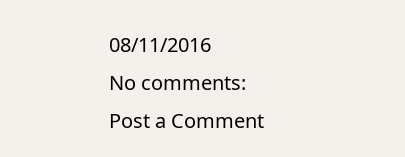08/11/2016
No comments:
Post a Comment